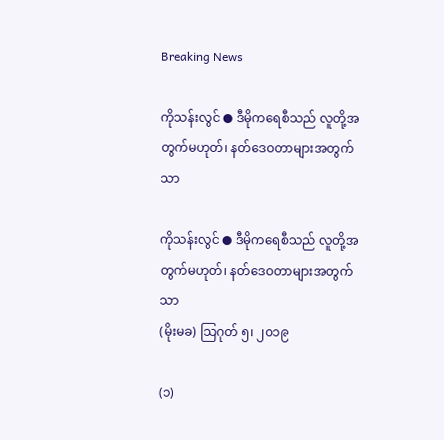Breaking News

ကိုသန်းလွင် ● ဒီမိုကရေစီသည် လူတို့အတွက်မဟုတ်၊ နတ်ဒေဝတာများအတွက်သာ

ကိုသန်းလွင် ● ဒီမိုကရေစီသည် လူတို့အတွက်မဟုတ်၊ နတ်ဒေဝတာများအတွက်သာ
(မိုးမခ) သြဂုတ် ၅၊ ၂၀၁၉

(၁)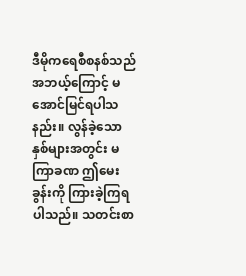ဒီမိုကရေစီစနစ်သည် အဘယ့်ကြောင့် မအောင်မြင်ရပါသနည်း။ လွန်ခဲ့သောနှစ်များအတွင်း မကြာခဏ ဤမေးခွန်းကို ကြားခဲ့ကြရပါသည်။ သတင်းစာ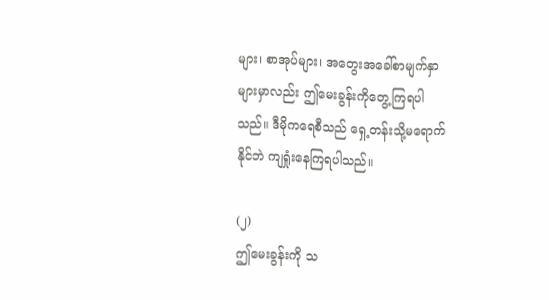များ၊ စာအုပ်များ၊ အတွေးအခေါ်စာမျက်နှာများမှာလည်း ဤမေးခွန်းကိုတွေ့ကြရပါသည်။ ဒီမိုကရေစီသည် ရှေ့တန်းသို့မရောက်နိုင်ဘဲ ကျရှုံးနေကြရပါသည်။

(၂)
ဤမေးခွန်းကို သ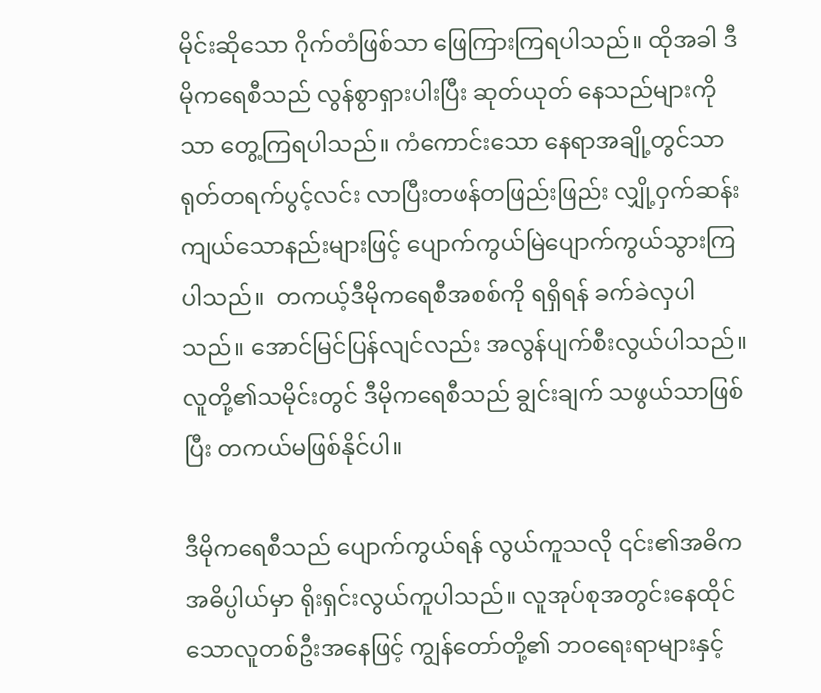မိုင်းဆိုသော ဂိုက်တံဖြစ်သာ ဖြေကြားကြရပါသည်။ ထိုအခါ ဒီမိုကရေစီသည် လွန်စွာရှားပါးပြီး ဆုတ်ယုတ် နေသည်များကိုသာ တွေ့ကြရပါသည်။ ကံကောင်းသော နေရာအချို့တွင်သာ ရုတ်တရက်ပွင့်လင်း လာပြီးတဖန်တဖြည်းဖြည်း လျှို့ဝှက်ဆန်းကျယ်သောနည်းများဖြင့် ပျောက်ကွယ်မြဲပျောက်ကွယ်သွားကြပါသည်။  တကယ့်ဒီမိုကရေစီအစစ်ကို ရရှိရန် ခက်ခဲလှပါသည်။ အောင်မြင်ပြန်လျင်လည်း အလွန်ပျက်စီးလွယ်ပါသည်။ လူတို့၏သမိုင်းတွင် ဒီမိုကရေစီသည် ချွင်းချက် သဖွယ်သာဖြစ်ပြီး တကယ်မဖြစ်နိုင်ပါ။

ဒီမိုကရေစီသည် ပျောက်ကွယ်ရန် လွယ်ကူသလို ၎င်း၏အဓိကအဓိပ္ပါယ်မှာ ရိုးရှင်းလွယ်ကူပါသည်။ လူအုပ်စုအတွင်းနေထိုင် သောလူတစ်ဦးအနေဖြင့် ကျွန်တော်တို့၏ ဘဝရေးရာများနှင့်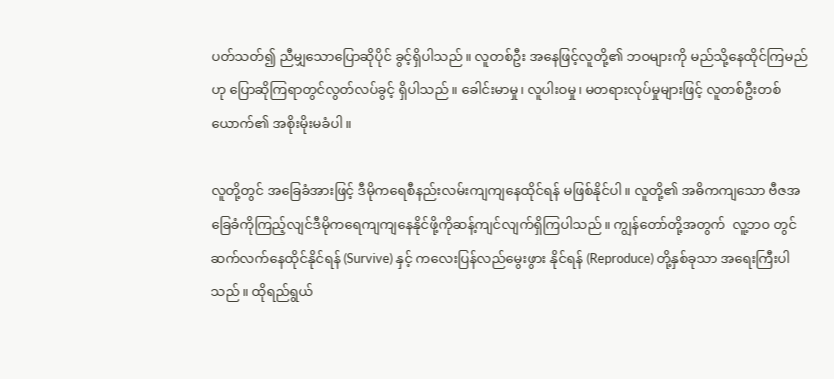ပတ်သတ်၍ ညီမျှသောပြောဆိုပိုင် ခွင့်ရှိပါသည်။ လူတစ်ဦး အနေဖြင့်လူတို့၏ ဘဝများကို မည်သို့နေထိုင်ကြမည်ဟု ပြောဆိုကြရာတွင်လွတ်လပ်ခွင့် ရှိပါသည်။ ခေါင်းမာမှု၊ လူပါးဝမှု၊ မတရားလုပ်မှုများဖြင့် လူတစ်ဦးတစ်ယောက်၏ အစိုးမိုးမခံပါ။

လူတို့တွင် အခြေခံအားဖြင့် ဒီမိုကရေစီနည်းလမ်းကျကျနေထိုင်ရန် မဖြစ်နိုင်ပါ။ လူတို့၏ အဓိကကျသော ဗီဇအခြေခံကိုကြည့်လျင်ဒီမိုကရေကျကျနေနိုင်ဖို့ကိုဆန့်ကျင်လျက်ရှိကြပါသည်။ ကျွန်တော်တို့အတွက်  လူ့ဘ၀ တွင် ဆက်လက်နေထိုင်နိုင်ရန် (Survive) နှင့် ကလေးပြန်လည်မွေးဖွား နိုင်ရန် (Reproduce) တို့နှစ်ခုသာ အရေးကြီးပါသည်။ ထိုရည်ရွယ်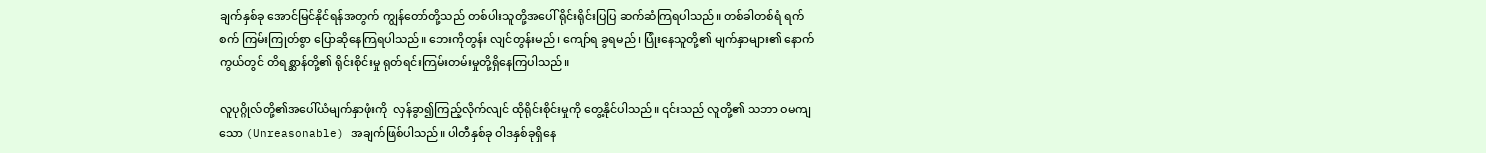ချက်နှစ်ခု အောင်မြင်နိုင်ရန်အတွက် ကျွန်တော်တို့သည် တစ်ပါးသူတို့အပေါ် ရိုင်းရိုင်းပြပြ ဆက်ဆံကြရပါသည်။ တစ်ခါတစ်ရံ ရက်စက် ကြမ်းကြုတ်စွာ ပြောဆိုနေကြရပါသည်။ ဘေးကိုတွန်း လျင်တွန်းမည်၊ ကျော်ရ ခွရမည်၊ ပြုံးနေသူတို့၏ မျက်နှာများ၏ နောက်ကွယ်တွင် တိရစ္ဆာန်တို့၏ ရိုင်းစိုင်းမှု ရုတ်ရင်းကြမ်းတမ်းမှုတို့ရှိနေကြပါသည်။

လူပုဂ္ဂိုလ်တို့၏အပေါ်ယံမျက်နှာဖုံးကို  လှန်ခွာ၍ကြည့်လိုက်လျင် ထိုရိုင်းစိုင်းမှုကို တွေ့နိုင်ပါသည်။ ၎င်းသည် လူတို့၏ သဘာ ဝမကျသော (Unreasonable) အချက်ဖြစ်ပါသည်။ ပါတီနှစ်ခု ဝါဒနှစ်ခုရှိနေ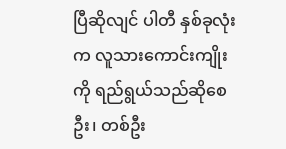ပြီဆိုလျင် ပါတီ နှစ်ခုလုံးက လူသားကောင်းကျိုးကို ရည်ရွယ်သည်ဆိုစေဦး၊ တစ်ဦး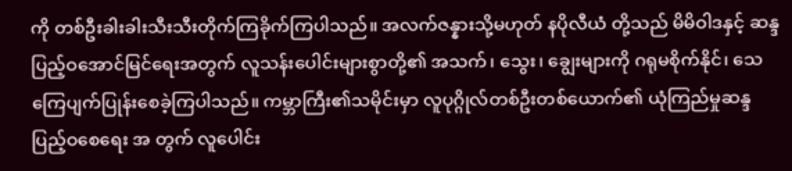ကို တစ်ဦးခါးခါးသီးသီးတိုက်ကြခိုက်ကြပါသည်။ အလက်ဇန္နားသို့မဟုတ် နပိုလီယံ တို့သည် မိမိဝါဒနှင့် ဆန္ဒ ပြည့်ဝအောင်မြင်ရေးအတွက် လူသန်းပေါင်းများစွာတို့၏ အသက်၊ သွေး၊ ချွေးများကို ဂရုမစိုက်နိုင်၊ သေ ကြေပျက်ပြုန်းစေခဲ့ကြပါသည်။ ကမ္ဘာကြီး၏သမိုင်းမှာ လူပုဂ္ဂိုလ်တစ်ဦးတစ်ယောက်၏ ယုံကြည်မှုဆန္ဒ ပြည့်ဝစေရေး အ တွက် လူပေါင်း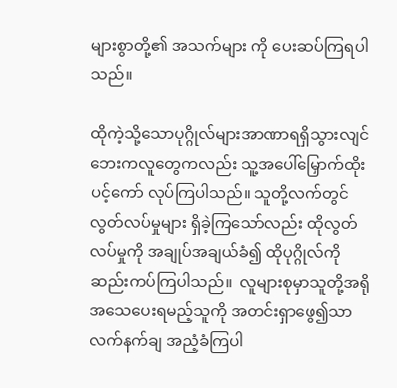များစွာတို့၏ အသက်များ ကို ပေးဆပ်ကြရပါသည်။

ထိုကဲ့သို့သောပုဂ္ဂိုလ်များအာဏာရရှိသွားလျင်ဘေးကလူတွေကလည်း သူ့အပေါ်မြှောက်ထိုးပင့်ကော် လုပ်ကြပါသည်။ သူတို့လက်တွင် လွတ်လပ်မှုများ ရှိခဲ့ကြသော်လည်း ထိုလွတ်လပ်မှုကို အချုပ်အချယ်ခံ၍ ထိုပုဂ္ဂိုလ်ကို ဆည်းကပ်ကြပါသည်။  လူများစုမှာသူတို့အရိုအသေပေးရမည့်သူကို အတင်းရှာဖွေ၍သာ လက်နက်ချ အညံ့ခံကြပါ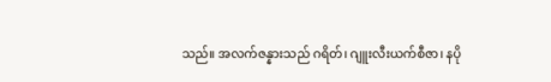သည်။ အလက်ဇန္နားသည် ဂရိတ်၊ ဂျူးလီးယက်စီဇာ၊ နပို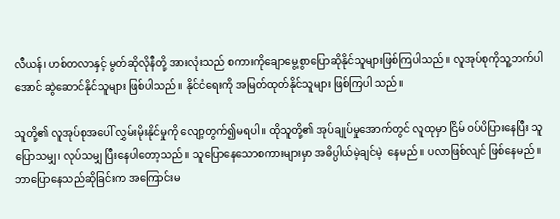လီယန်၊ ဟစ်တလာနှင့် မွတ်ဆိုလိုနီတို့ အားလုံးသည် စကားကိုချောမွေ့စွာပြောဆိုနိုင်သူများဖြစ်ကြပါသည်။ လူအုပ်စုကိုသူ့ဘက်ပါအောင် ဆွဲဆောင်နိုင်သူများ ဖြစ်ပါသည်။ နိုင်ငံရေးကို အမြတ်ထုတ်နိုင်သူများ ဖြစ်ကြပါ သည်။

သူတို့၏ လူအုပ်စုအပေါ် လွှမ်းမိုးနိုင်မှုကို လျော့တွက်၍မရပါ။ ထိုသူတို့၏ အုပ်ချုပ်မှုအောက်တွင် လူထုမှာ ငြိမ် ဝပ်ပိပြားနေပြီး သူပြောသမျှ၊ လုပ်သမျှ ပြီးနေပါတော့သည်။ သူပြောနေသောစကားများမှာ အဓိပ္ပါယ်မဲ့ချင်မဲ့  နေမည်။ ပလာဖြစ်လျင် ဖြစ်နေမည်။ ဘာပြောနေသည်ဆိုခြင်းက အကြောင်းမ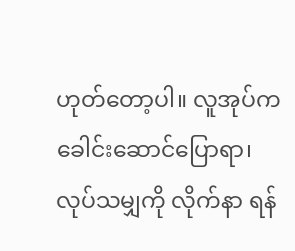ဟုတ်တော့ပါ။ လူအုပ်က ခေါင်းဆောင်ပြောရာ၊ လုပ်သမျှကို လိုက်နာ ရန်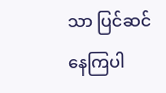သာ ပြင်ဆင်နေကြပါ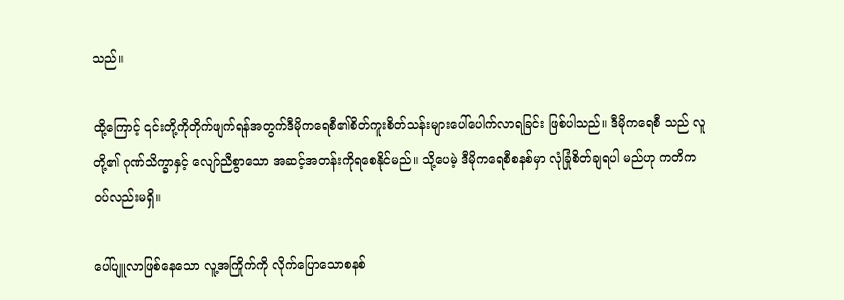သည်။

ထို့ကြောင့် ၎င်းတို့ကိုတိုက်ဖျက်ရန်အတွက်ဒီမိုကရေစီ၏စိတ်ကူးစိတ်သန်းများပေါ်ပေါက်လာရခြင်း ဖြစ်ပါသည်။ ဒီမိုကရေစီ သည် လူတို့၏ ဂုဏ်သိက္ခာနှင့် လျော်ညီစွာသော အဆင့်အတန်းကိုရစေနိုင်မည်။ သို့ပေမဲ့ ဒီမိုကရေစီစနစ်မှာ လုံခြုံစိတ်ချရပါ မည်ဟု ကတိကဝပ်လည်းမရှိ။

ပေါ်ပျူလာဖြစ်နေသော လူ့အကြိုက်ကို လိုက်ပြောသောစနစ်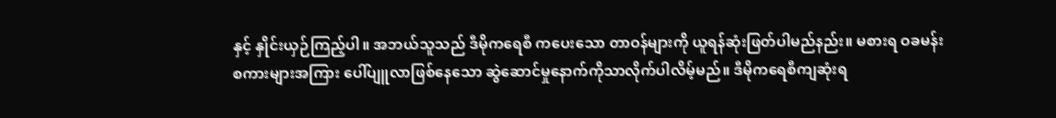နှင့် နှိုင်းယှဉ်ကြည့်ပါ။ အဘယ်သူသည် ဒီမိုကရေစီ ကပေးသော တာဝန်များကို ယူရန်ဆုံးဖြတ်ပါမည်နည်း။ မစားရ ဝခမန်း စကားများအကြား ပေါ်ပျူလာဖြစ်နေသော ဆွဲဆောင်မှုနောက်ကိုသာလိုက်ပါလိမ့်မည်။ ဒီမိုကရေစီကျဆုံးရ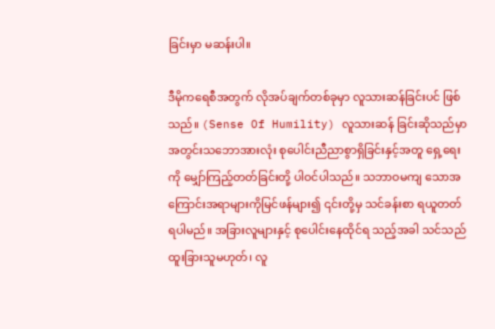ခြင်းမှာ မဆန်းပါ။

ဒီမိုကရေစီအတွက် လိုအပ်ချက်တစ်ခုမှာ လူသားဆန်ခြင်းပင် ဖြစ်သည်။ (Sense Of Humility) လူသားဆန် ခြင်းဆိုသည်မှာ အတွင်းသဘောအားလုံး စုပေါင်းညီညာစွာရှိခြင်းနှင့်အတူ ရှေ့ရေးကို မျှော်ကြည့်တတ်ခြင်းတို့ ပါဝင်ပါသည်။ သဘာဝမကျ သောအကြောင်းအရာများကိုမြင်ဖန်များ၍ ၎င်းတို့မှ သင်ခန်းစာ ရယူတတ်ရပါမည်။ အခြားလူများနှင့် စုပေါင်းနေထိုင်ရ သည့်အခါ သင်သည် ထူးခြားသူမဟုတ်၊ လူ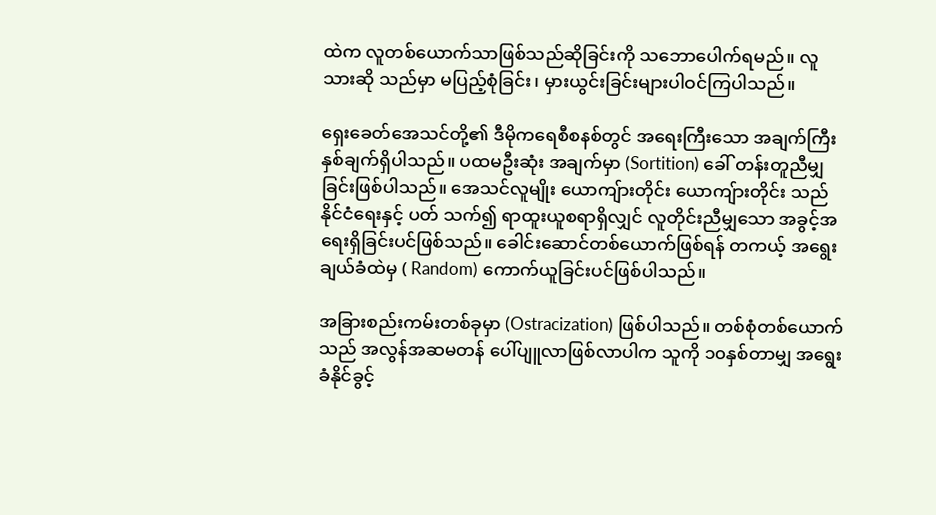ထဲက လူတစ်ယောက်သာဖြစ်သည်ဆိုခြင်းကို သဘောပေါက်ရမည်။ လူသားဆို သည်မှာ မပြည့်စုံခြင်း၊ မှားယွင်းခြင်းများပါဝင်ကြပါသည်။

ရှေးခေတ်အေသင်တို့၏ ဒီမိုကရေစီစနစ်တွင် အရေးကြီးသော အချက်ကြီး နှစ်ချက်ရှိပါသည်။ ပထမဦးဆုံး အချက်မှာ (Sortition) ခေါ် တန်းတူညီမျှခြင်းဖြစ်ပါသည်။ အေသင်လူမျိုး ယောကျ်ားတိုင်း ယောကျ်ားတိုင်း သည် နိုင်ငံရေးနှင့် ပတ် သက်၍ ရာထူးယူစရာရှိလျှင် လူတိုင်းညီမျှသော အခွင့်အရေးရှိခြင်းပင်ဖြစ်သည်။ ခေါင်းဆောင်တစ်ယောက်ဖြစ်ရန် တကယ့် အရွေးချယ်ခံထဲမှ ( Random) ကောက်ယူခြင်းပင်ဖြစ်ပါသည်။

အခြားစည်းကမ်းတစ်ခုမှာ (Ostracization) ဖြစ်ပါသည်။ တစ်စုံတစ်ယောက်သည် အလွန်အဆမတန် ပေါ်ပျူလာဖြစ်လာပါက သူကို ၁၀နှစ်တာမျှ အရွေးခံနိုင်ခွင့်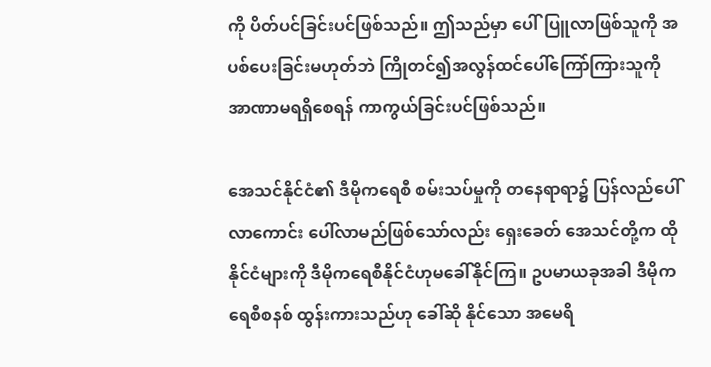ကို ပိတ်ပင်ခြင်းပင်ဖြစ်သည်။ ဤသည်မှာ ပေါ်ပြူလာဖြစ်သူကို အပစ်ပေးခြင်းမဟုတ်ဘဲ ကြိုတင်၍အလွန်ထင်ပေါ်ကြော်ကြားသူကို အာဏာမရရှိစေရန် ကာကွယ်ခြင်းပင်ဖြစ်သည်။

အေသင်နိုင်ငံ၏ ဒီမိုကရေစီ စမ်းသပ်မှုကို တနေရာရာ၌ ပြန်လည်ပေါ်လာကောင်း ပေါ်လာမည်ဖြစ်သော်လည်း ရှေးခေတ် အေသင်တို့က ထိုနိုင်ငံများကို ဒီမိုကရေစီနိုင်ငံဟုမခေါ်နိုင်ကြ။ ဥပမာယခုအခါ ဒီမိုကရေစီစနစ် ထွန်းကားသည်ဟု ခေါ်ဆို နိုင်သော အမေရိ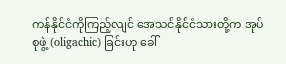ကန်နိုင်ငံကိုကြည့်လျင် အေသင်နိုင်ငံသားတို့က အုပ်စုဖွဲ့ (oligachic) ခြင်းဟု ခေါ်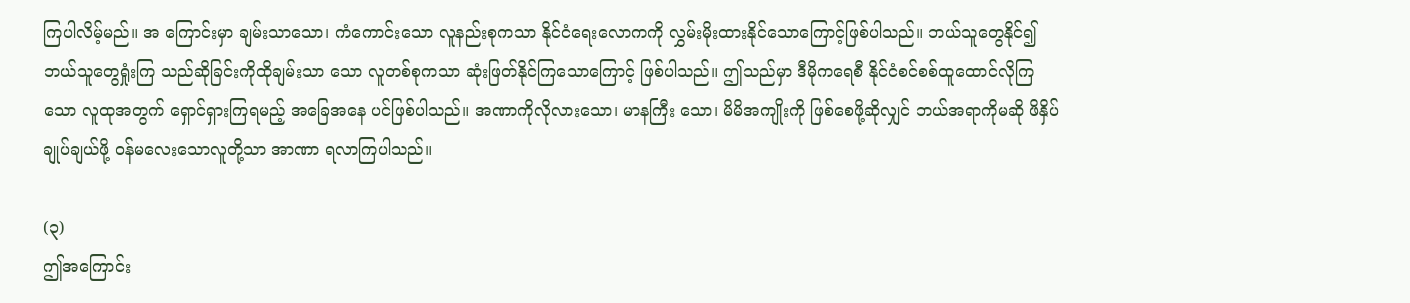ကြပါလိမ့်မည်။ အ ကြောင်းမှာ ချမ်းသာသော၊ ကံကောင်းသော လူနည်းစုကသာ နိုင်ငံရေးလောကကို လွှမ်းမိုးထားနိုင်သောကြောင့်ဖြစ်ပါသည်။ ဘယ်သူတွေနိုင်၍ ဘယ်သူတွေရှုံးကြ သည်ဆိုခြင်းကိုထိုချမ်းသာ သော လူတစ်စုကသာ ဆုံးဖြတ်နိုင်ကြသောကြောင့် ဖြစ်ပါသည်။ ဤသည်မှာ ဒီမိုကရေစီ နိုင်ငံစင်စစ်ထူထောင်လိုကြသော လူထုအတွက် ရှောင်ရှားကြရမည့် အခြေအနေ ပင်ဖြစ်ပါသည်။ အဏာကိုလိုလားသော၊ မာနကြီး သော၊ မိမိအကျိုးကို ဖြစ်စေဖို့ဆိုလျှင် ဘယ်အရာကိုမဆို ဖိနှိပ်ချုပ်ချယ်ဖို့ ဝန်မလေးသောလူတို့သာ အာဏာ ရလာကြပါသည်။

(၃)
ဤအကြောင်း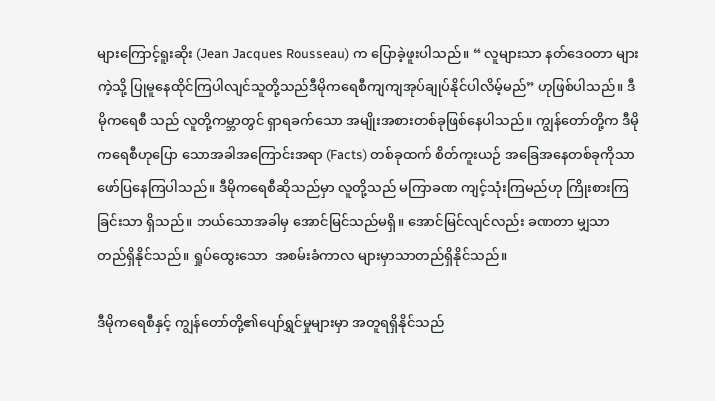များကြောင့်ရူးဆိုး (Jean Jacques Rousseau) က ပြောခဲ့ဖူးပါသည်။ “ လူများသာ နတ်ဒေဝတာ များကဲ့သို့ ပြုမူနေထိုင်ကြပါလျင်သူတို့သည်ဒီမိုကရေစီကျကျအုပ်ချုပ်နိုင်ပါလိမ့်မည်” ဟုဖြစ်ပါသည်။ ဒီမိုကရေစီ သည် လူတို့ကမ္ဘာတွင် ရှာရခက်သော အမျိုးအစားတစ်ခုဖြစ်နေပါသည်။ ကျွန်တော်တို့က ဒီမိုကရေစီဟုပြော သောအခါအကြောင်းအရာ (Facts) တစ်ခုထက် စိတ်ကူးယဉ် အခြေအနေတစ်ခုကိုသာ ဖော်ပြနေကြပါသည်။ ဒီမိုကရေစီဆိုသည်မှာ လူတို့သည် မကြာခဏ ကျင့်သုံးကြမည်ဟု ကြိုးစားကြခြင်းသာ ရှိသည်။ ဘယ်သောအခါမှ အောင်မြင်သည်မရှိ။ အောင်မြင်လျင်လည်း ခဏတာ မျှသာ တည်ရှိနိုင်သည်။ ရှုပ်ထွေးသော  အစမ်းခံကာလ များမှာသာတည်ရှိနိုင်သည်။

ဒီမိုကရေစီနှင့် ကျွန်တော်တို့၏ပျော်ရွှင်မှုများမှာ အတူရရှိနိုင်သည်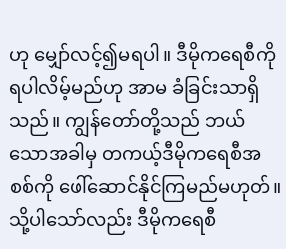ဟု မျှော်လင့်၍မရပါ။ ဒီမိုကရေစီကို ရပါလိမ့်မည်ဟု အာမ ခံခြင်းသာရှိသည်။ ကျွန်တော်တို့သည် ဘယ်သောအခါမှ တကယ့်ဒီမိုကရေစီအစစ်ကို ဖေါ်ဆောင်နိုင်ကြမည်မဟုတ်။ သို့ပါသော်လည်း ဒီမိုကရေစီ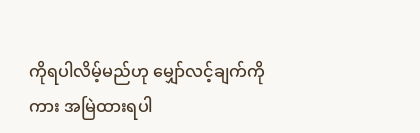ကိုရပါလိမ့်မည်ဟု မျှော်လင့်ချက်ကိုကား အမြဲထားရပါ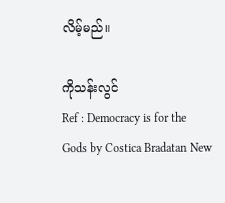လိမ့်မည်။

ကိုသန်းလွင်
Ref : Democracy is for the Gods by Costica Bradatan New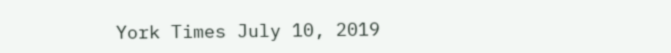York Times July 10, 2019